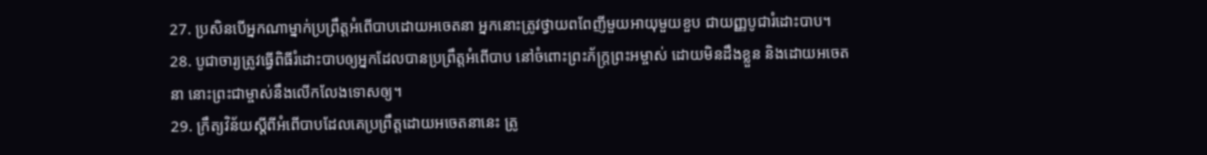27. ប្រសិនបើអ្នកណាម្នាក់ប្រព្រឹត្តអំពើបាបដោយអចេតនា អ្នកនោះត្រូវថ្វាយពពែញីមួយអាយុមួយខួប ជាយញ្ញបូជារំដោះបាប។
28. បូជាចារ្យត្រូវធ្វើពិធីរំដោះបាបឲ្យអ្នកដែលបានប្រព្រឹត្តអំពើបាប នៅចំពោះព្រះភ័ក្ត្រព្រះអម្ចាស់ ដោយមិនដឹងខ្លួន និងដោយអចេតនា នោះព្រះជាម្ចាស់នឹងលើកលែងទោសឲ្យ។
29. ក្រឹត្យវិន័យស្ដីពីអំពើបាបដែលគេប្រព្រឹត្តដោយអចេតនានេះ ត្រូ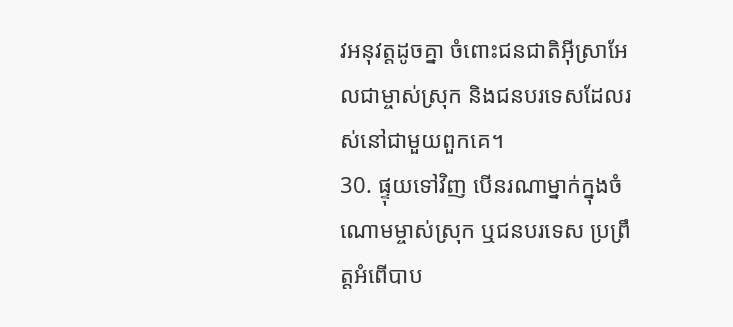វអនុវត្តដូចគ្នា ចំពោះជនជាតិអ៊ីស្រាអែលជាម្ចាស់ស្រុក និងជនបរទេសដែលរស់នៅជាមួយពួកគេ។
30. ផ្ទុយទៅវិញ បើនរណាម្នាក់ក្នុងចំណោមម្ចាស់ស្រុក ឬជនបរទេស ប្រព្រឹត្តអំពើបាប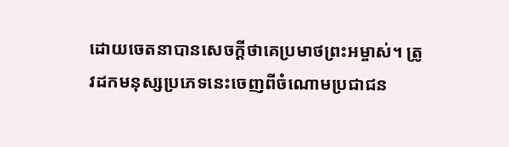ដោយចេតនាបានសេចក្ដីថាគេប្រមាថព្រះអម្ចាស់។ ត្រូវដកមនុស្សប្រភេទនេះចេញពីចំណោមប្រជាជន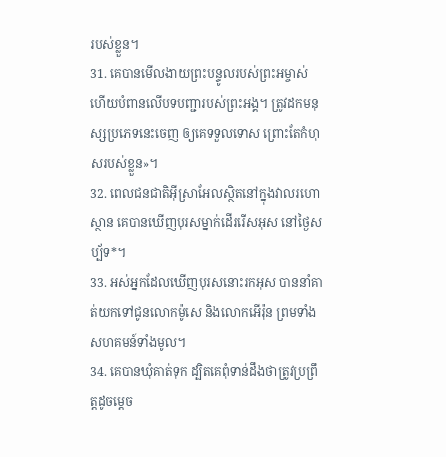របស់ខ្លួន។
31. គេបានមើលងាយព្រះបន្ទូលរបស់ព្រះអម្ចាស់ ហើយបំពានលើបទបញ្ជារបស់ព្រះអង្គ។ ត្រូវដកមនុស្សប្រភេទនេះចេញ ឲ្យគេទទួលទោស ព្រោះតែកំហុសរបស់ខ្លួន»។
32. ពេលជនជាតិអ៊ីស្រាអែលស្ថិតនៅក្នុងវាលរហោស្ថាន គេបានឃើញបុរសម្នាក់ដើររើសអុស នៅថ្ងៃសប្ប័ទ*។
33. អស់អ្នកដែលឃើញបុរសនោះរកអុស បាននាំគាត់យកទៅជូនលោកម៉ូសេ និងលោកអើរ៉ុន ព្រមទាំងសហគមន៍ទាំងមូល។
34. គេបានឃុំគាត់ទុក ដ្បិតគេពុំទាន់ដឹងថាត្រូវប្រព្រឹត្តដូចម្ដេច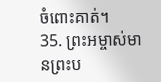ចំពោះគាត់។
35. ព្រះអម្ចាស់មានព្រះប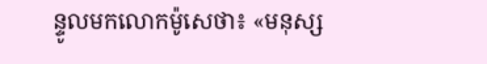ន្ទូលមកលោកម៉ូសេថា៖ «មនុស្ស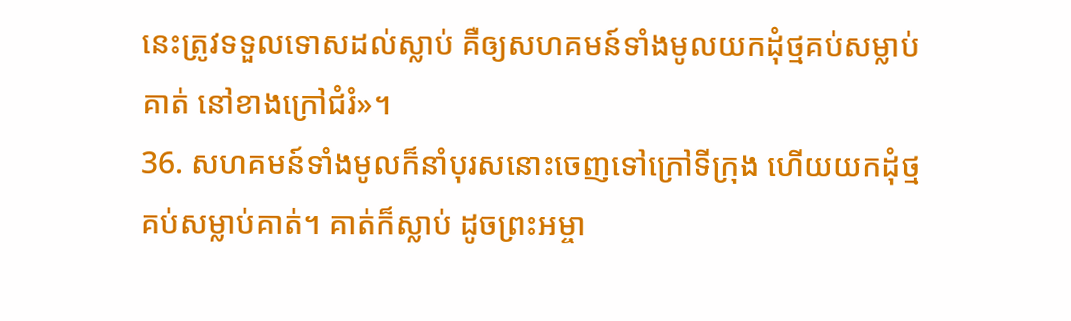នេះត្រូវទទួលទោសដល់ស្លាប់ គឺឲ្យសហគមន៍ទាំងមូលយកដុំថ្មគប់សម្លាប់គាត់ នៅខាងក្រៅជំរំ»។
36. សហគមន៍ទាំងមូលក៏នាំបុរសនោះចេញទៅក្រៅទីក្រុង ហើយយកដុំថ្មគប់សម្លាប់គាត់។ គាត់ក៏ស្លាប់ ដូចព្រះអម្ចា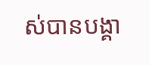ស់បានបង្គា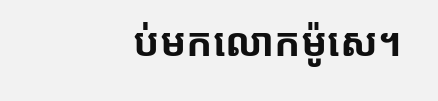ប់មកលោកម៉ូសេ។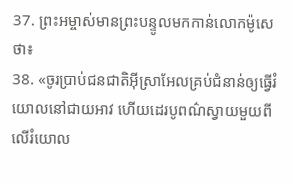37. ព្រះអម្ចាស់មានព្រះបន្ទូលមកកាន់លោកម៉ូសេថា៖
38. «ចូរប្រាប់ជនជាតិអ៊ីស្រាអែលគ្រប់ជំនាន់ឲ្យធ្វើរំយោលនៅជាយអាវ ហើយដេរបូពណ៌ស្វាយមួយពីលើរំយោល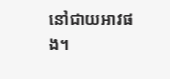នៅជាយអាវផង។